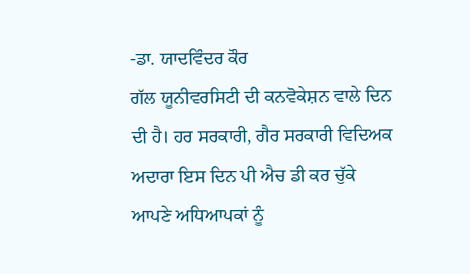-ਡਾ. ਯਾਦਵਿੰਦਰ ਕੌਰ
ਗੱਲ ਯੂਨੀਵਰਸਿਟੀ ਦੀ ਕਨਵੋਕੇਸ਼ਨ ਵਾਲੇ ਦਿਨ ਦੀ ਹੈ। ਹਰ ਸਰਕਾਰੀ, ਗੈਰ ਸਰਕਾਰੀ ਵਿਦਿਅਕ ਅਦਾਰਾ ਇਸ ਦਿਨ ਪੀ ਐਚ ਡੀ ਕਰ ਚੁੱਕੇ ਆਪਣੇ ਅਧਿਆਪਕਾਂ ਨੂੰ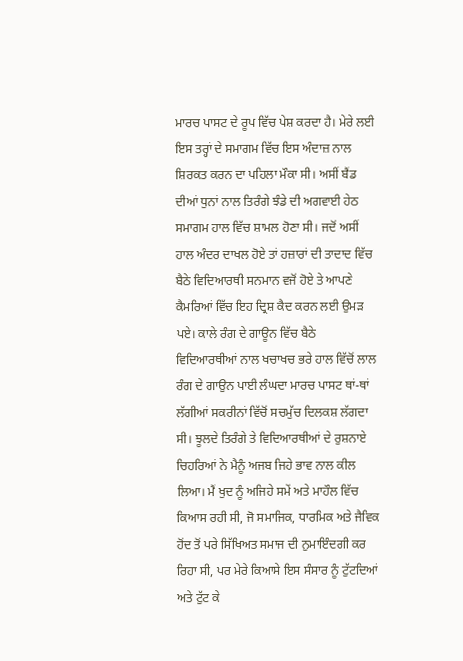ਮਾਰਚ ਪਾਸਟ ਦੇ ਰੂਪ ਵਿੱਚ ਪੇਸ਼ ਕਰਦਾ ਹੈ। ਮੇਰੇ ਲਈ ਇਸ ਤਰ੍ਹਾਂ ਦੇ ਸਮਾਗਮ ਵਿੱਚ ਇਸ ਅੰਦਾਜ਼ ਨਾਲ ਸ਼ਿਰਕਤ ਕਰਨ ਦਾ ਪਹਿਲਾ ਮੌਕਾ ਸੀ। ਅਸੀਂ ਬੈਂਡ ਦੀਆਂ ਧੁਨਾਂ ਨਾਲ ਤਿਰੰਗੇ ਝੰਡੇ ਦੀ ਅਗਵਾਈ ਹੇਠ ਸਮਾਗਮ ਹਾਲ ਵਿੱਚ ਸ਼ਾਮਲ ਹੋਣਾ ਸੀ। ਜਦੋਂ ਅਸੀਂ ਹਾਲ ਅੰਦਰ ਦਾਖਲ ਹੋਏ ਤਾਂ ਹਜ਼ਾਰਾਂ ਦੀ ਤਾਦਾਦ ਵਿੱਚ ਬੈਠੇ ਵਿਦਿਆਰਥੀ ਸਨਮਾਨ ਵਜੋਂ ਹੋਏ ਤੇ ਆਪਣੇ ਕੈਮਰਿਆਂ ਵਿੱਚ ਇਹ ਦ੍ਰਿਸ਼ ਕੈਦ ਕਰਨ ਲਈ ਉਮੜ ਪਏ। ਕਾਲੇ ਰੰਗ ਦੇ ਗਾਊਨ ਵਿੱਚ ਬੈਠੇ ਵਿਦਿਆਰਥੀਆਂ ਨਾਲ ਖਚਾਖਚ ਭਰੇ ਹਾਲ ਵਿੱਚੋਂ ਲਾਲ ਰੰਗ ਦੇ ਗਾਉਨ ਪਾਈ ਲੰਘਦਾ ਮਾਰਚ ਪਾਸਟ ਥਾਂ-ਥਾਂ ਲੱਗੀਆਂ ਸਕਰੀਨਾਂ ਵਿੱਚੋਂ ਸਚਮੁੱਚ ਦਿਲਕਸ਼ ਲੱਗਦਾ ਸੀ। ਝੂਲਦੇ ਤਿਰੰਗੇ ਤੇ ਵਿਦਿਆਰਥੀਆਂ ਦੇ ਰੁਸ਼ਨਾਏ ਚਿਹਰਿਆਂ ਨੇ ਮੈਨੂੰ ਅਜਬ ਜਿਹੇ ਭਾਵ ਨਾਲ ਕੀਲ ਲਿਆ। ਮੈਂ ਖੁਦ ਨੂੰ ਅਜਿਹੇ ਸਮੇਂ ਅਤੇ ਮਾਹੌਲ ਵਿੱਚ ਕਿਆਸ ਰਹੀ ਸੀ, ਜੋ ਸਮਾਜਿਕ, ਧਾਰਮਿਕ ਅਤੇ ਜੈਵਿਕ ਹੋਂਦ ਤੋਂ ਪਰੇ ਸਿੱਖਿਅਤ ਸਮਾਜ ਦੀ ਨੁਮਾਇੰਦਗੀ ਕਰ ਰਿਹਾ ਸੀ, ਪਰ ਮੇਰੇ ਕਿਆਸੇ ਇਸ ਸੰਸਾਰ ਨੂੰ ਟੁੱਟਦਿਆਂ ਅਤੇ ਟੁੱਟ ਕੇ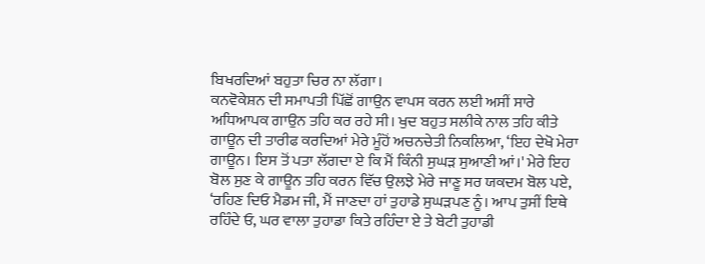ਬਿਖਰਦਿਆਂ ਬਹੁਤਾ ਚਿਰ ਨਾ ਲੱਗਾ।
ਕਨਵੋਕੇਸ਼ਨ ਦੀ ਸਮਾਪਤੀ ਪਿੱਛੋਂ ਗਾਉਨ ਵਾਪਸ ਕਰਨ ਲਈ ਅਸੀਂ ਸਾਰੇ ਅਧਿਆਪਕ ਗਾਉਨ ਤਹਿ ਕਰ ਰਹੇ ਸੀ। ਖੁਦ ਬਹੁਤ ਸਲੀਕੇ ਨਾਲ ਤਹਿ ਕੀਤੇ ਗਾਊਨ ਦੀ ਤਾਰੀਫ ਕਰਦਿਆਂ ਮੇਰੇ ਮੂੰਹੋਂ ਅਚਨਚੇਤੀ ਨਿਕਲਿਆ, ‘ਇਹ ਦੇਖੋ ਮੇਰਾ ਗਾਊਨ। ਇਸ ਤੋਂ ਪਤਾ ਲੱਗਦਾ ਏ ਕਿ ਮੈਂ ਕਿੰਨੀ ਸੁਘੜ ਸੁਆਣੀ ਆਂ।' ਮੇਰੇ ਇਹ ਬੋਲ ਸੁਣ ਕੇ ਗਾਊਨ ਤਹਿ ਕਰਨ ਵਿੱਚ ਉਲਝੇ ਮੇਰੇ ਜਾਣੂ ਸਰ ਯਕਦਮ ਬੋਲ ਪਏ, ‘ਰਹਿਣ ਦਿਓ ਮੈਡਮ ਜੀ, ਮੈਂ ਜਾਣਦਾ ਹਾਂ ਤੁਹਾਡੇ ਸੁਘੜਪਣ ਨੂੰ। ਆਪ ਤੁਸੀਂ ਇਥੇ ਰਹਿੰਦੇ ਓ, ਘਰ ਵਾਲਾ ਤੁਹਾਡਾ ਕਿਤੇ ਰਹਿੰਦਾ ਏ ਤੇ ਬੇਟੀ ਤੁਹਾਡੀ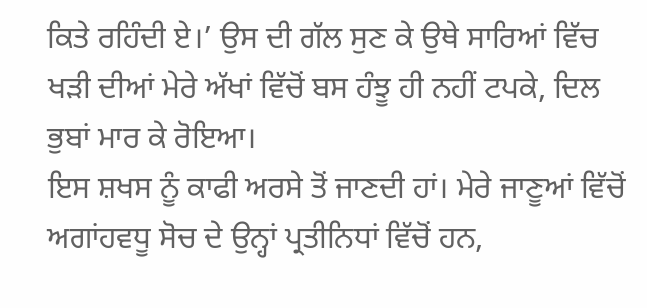ਕਿਤੇ ਰਹਿੰਦੀ ਏ।’ ਉਸ ਦੀ ਗੱਲ ਸੁਣ ਕੇ ਉਥੇ ਸਾਰਿਆਂ ਵਿੱਚ ਖੜੀ ਦੀਆਂ ਮੇਰੇ ਅੱਖਾਂ ਵਿੱਚੋਂ ਬਸ ਹੰਝੂ ਹੀ ਨਹੀਂ ਟਪਕੇ, ਦਿਲ ਭੁਬਾਂ ਮਾਰ ਕੇ ਰੋਇਆ।
ਇਸ ਸ਼ਖਸ ਨੂੰ ਕਾਫੀ ਅਰਸੇ ਤੋਂ ਜਾਣਦੀ ਹਾਂ। ਮੇਰੇ ਜਾਣੂਆਂ ਵਿੱਚੋਂ ਅਗਾਂਹਵਧੂ ਸੋਚ ਦੇ ਉਨ੍ਹਾਂ ਪ੍ਰਤੀਨਿਧਾਂ ਵਿੱਚੋਂ ਹਨ,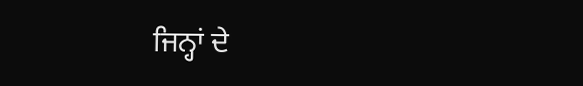ਜਿਨ੍ਹਾਂ ਦੇ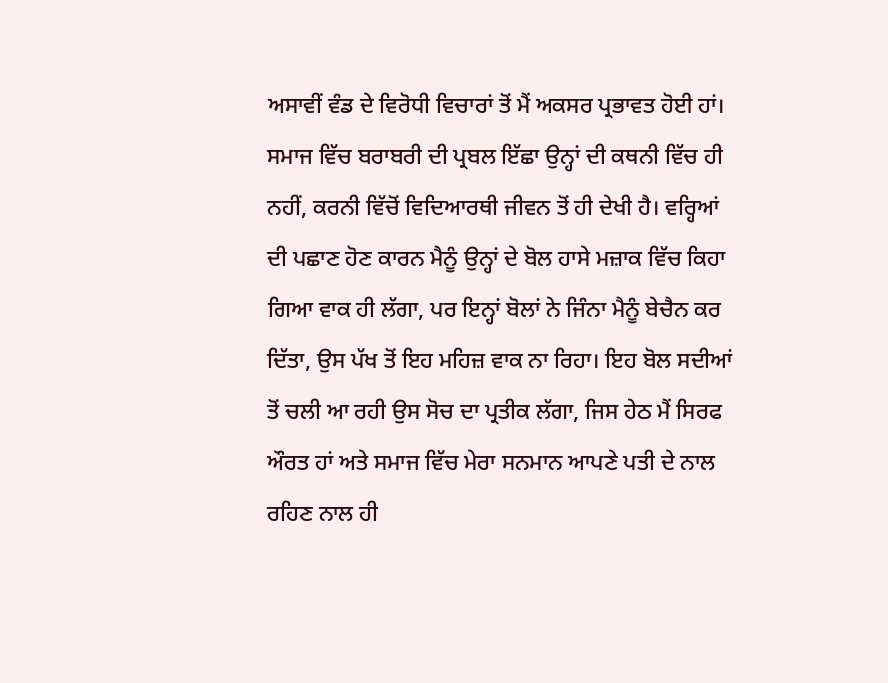ਅਸਾਵੀਂ ਵੰਡ ਦੇ ਵਿਰੋਧੀ ਵਿਚਾਰਾਂ ਤੋਂ ਮੈਂ ਅਕਸਰ ਪ੍ਰਭਾਵਤ ਹੋਈ ਹਾਂ। ਸਮਾਜ ਵਿੱਚ ਬਰਾਬਰੀ ਦੀ ਪ੍ਰਬਲ ਇੱਛਾ ਉਨ੍ਹਾਂ ਦੀ ਕਥਨੀ ਵਿੱਚ ਹੀ ਨਹੀਂ, ਕਰਨੀ ਵਿੱਚੋਂ ਵਿਦਿਆਰਥੀ ਜੀਵਨ ਤੋਂ ਹੀ ਦੇਖੀ ਹੈ। ਵਰ੍ਹਿਆਂ ਦੀ ਪਛਾਣ ਹੋਣ ਕਾਰਨ ਮੈਨੂੰ ਉਨ੍ਹਾਂ ਦੇ ਬੋਲ ਹਾਸੇ ਮਜ਼ਾਕ ਵਿੱਚ ਕਿਹਾ ਗਿਆ ਵਾਕ ਹੀ ਲੱਗਾ, ਪਰ ਇਨ੍ਹਾਂ ਬੋਲਾਂ ਨੇ ਜਿੰਨਾ ਮੈਨੂੰ ਬੇਚੈਨ ਕਰ ਦਿੱਤਾ, ਉਸ ਪੱਖ ਤੋਂ ਇਹ ਮਹਿਜ਼ ਵਾਕ ਨਾ ਰਿਹਾ। ਇਹ ਬੋਲ ਸਦੀਆਂ ਤੋਂ ਚਲੀ ਆ ਰਹੀ ਉਸ ਸੋਚ ਦਾ ਪ੍ਰਤੀਕ ਲੱਗਾ, ਜਿਸ ਹੇਠ ਮੈਂ ਸਿਰਫ ਔਰਤ ਹਾਂ ਅਤੇ ਸਮਾਜ ਵਿੱਚ ਮੇਰਾ ਸਨਮਾਨ ਆਪਣੇ ਪਤੀ ਦੇ ਨਾਲ ਰਹਿਣ ਨਾਲ ਹੀ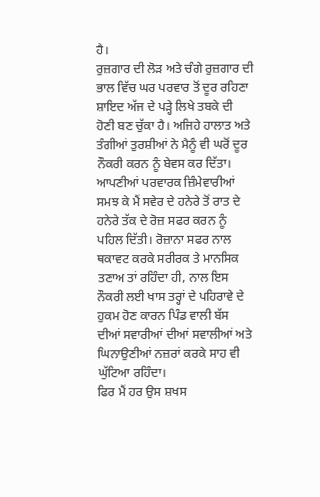ਹੈ।
ਰੁਜ਼ਗਾਰ ਦੀ ਲੋੜ ਅਤੇ ਚੰਗੇ ਰੁਜ਼ਗਾਰ ਦੀ ਭਾਲ ਵਿੱਚ ਘਰ ਪਰਵਾਰ ਤੋਂ ਦੂਰ ਰਹਿਣਾ ਸ਼ਾਇਦ ਅੱਜ ਦੇ ਪੜ੍ਹੇ ਲਿਖੇ ਤਬਕੇ ਦੀ ਹੋਣੀ ਬਣ ਚੁੱਕਾ ਹੈ। ਅਜਿਹੇ ਹਾਲਾਤ ਅਤੇ ਤੰਗੀਆਂ ਤੁਰਸ਼ੀਆਂ ਨੇ ਮੈਨੂੰ ਵੀ ਘਰੋਂ ਦੂਰ ਨੌਕਰੀ ਕਰਨ ਨੂੰ ਬੇਵਸ ਕਰ ਦਿੱਤਾ। ਆਪਣੀਆਂ ਪਰਵਾਰਕ ਜ਼ਿੰਮੇਵਾਰੀਆਂ ਸਮਝ ਕੇ ਮੈਂ ਸਵੇਰ ਦੇ ਹਨੇਰੇ ਤੋਂ ਰਾਤ ਦੇ ਹਨੇਰੇ ਤੱਕ ਦੇ ਰੋਜ਼ ਸਫਰ ਕਰਨ ਨੂੰ ਪਹਿਲ ਦਿੱਤੀ। ਰੋਜ਼ਾਨਾ ਸਫਰ ਨਾਲ ਥਕਾਵਟ ਕਰਕੇ ਸਰੀਰਕ ਤੇ ਮਾਨਸਿਕ ਤਣਾਅ ਤਾਂ ਰਹਿੰਦਾ ਹੀ, ਨਾਲ ਇਸ ਨੌਕਰੀ ਲਈ ਖਾਸ ਤਰ੍ਹਾਂ ਦੇ ਪਹਿਰਾਵੇ ਦੇ ਹੁਕਮ ਹੋਣ ਕਾਰਨ ਪਿੰਡ ਵਾਲੀ ਬੱਸ ਦੀਆਂ ਸਵਾਰੀਆਂ ਦੀਆਂ ਸਵਾਲੀਆਂ ਅਤੇ ਘਿਨਾਉਣੀਆਂ ਨਜ਼ਰਾਂ ਕਰਕੇ ਸਾਹ ਵੀ ਘੁੱਟਿਆ ਰਹਿੰਦਾ।
ਫਿਰ ਮੈਂ ਹਰ ਉਸ ਸ਼ਖਸ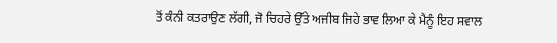ਤੋਂ ਕੰਨੀ ਕਤਰਾਉਣ ਲੱਗੀ, ਜੋ ਚਿਹਰੇ ਉੱਤੇ ਅਜੀਬ ਜਿਹੇ ਭਾਵ ਲਿਆ ਕੇ ਮੈਨੂੰ ਇਹ ਸਵਾਲ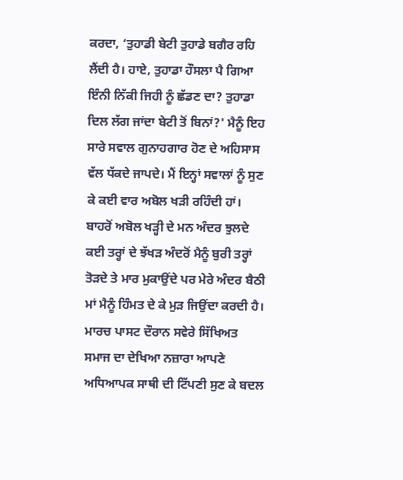ਕਰਦਾ, ‘ਤੁਹਾਡੀ ਬੇਟੀ ਤੁਹਾਡੇ ਬਗੈਰ ਰਹਿ ਲੈਂਦੀ ਹੈ। ਹਾਏ, ਤੁਹਾਡਾ ਹੌਸਲਾ ਪੈ ਗਿਆ ਇੰਨੀ ਨਿੱਕੀ ਜਿਹੀ ਨੂੰ ਛੱਡਣ ਦਾ? ਤੁਹਾਡਾ ਦਿਲ ਲੱਗ ਜਾਂਦਾ ਬੇਟੀ ਤੋਂ ਬਿਨਾਂ?' ਮੈਨੂੰ ਇਹ ਸਾਰੇ ਸਵਾਲ ਗੁਨਾਹਗਾਰ ਹੋਣ ਦੇ ਅਹਿਸਾਸ ਵੱਲ ਧੱਕਦੇ ਜਾਪਦੇ। ਮੈਂ ਇਨ੍ਹਾਂ ਸਵਾਲਾਂ ਨੂੰ ਸੁਣ ਕੇ ਕਈ ਵਾਰ ਅਬੋਲ ਖੜੀ ਰਹਿੰਦੀ ਹਾਂ। ਬਾਹਰੋਂ ਅਬੋਲ ਖੜ੍ਹੀ ਦੇ ਮਨ ਅੰਦਰ ਝੁਲਦੇ ਕਈ ਤਰ੍ਹਾਂ ਦੇ ਝੱਖੜ ਅੰਦਰੋਂ ਮੈਨੂੰ ਬੁਰੀ ਤਰ੍ਹਾਂ ਤੋੜਦੇ ਤੇ ਮਾਰ ਮੁਕਾਉਂਦੇ ਪਰ ਮੇਰੇ ਅੰਦਰ ਬੈਠੀ ਮਾਂ ਮੈਨੂੰ ਹਿੰਮਤ ਦੇ ਕੇ ਮੁੜ ਜਿਉਂਦਾ ਕਰਦੀ ਹੈ।
ਮਾਰਚ ਪਾਸਟ ਦੌਰਾਨ ਸਵੇਰੇ ਸਿੱਖਿਅਤ ਸਮਾਜ ਦਾ ਦੇਖਿਆ ਨਜ਼ਾਰਾ ਆਪਣੇ ਅਧਿਆਪਕ ਸਾਥੀ ਦੀ ਟਿੱਪਣੀ ਸੁਣ ਕੇ ਬਦਲ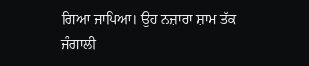ਗਿਆ ਜਾਪਿਆ। ਉਹ ਨਜ਼ਾਰਾ ਸ਼ਾਮ ਤੱਕ ਜੰਗਾਲੀ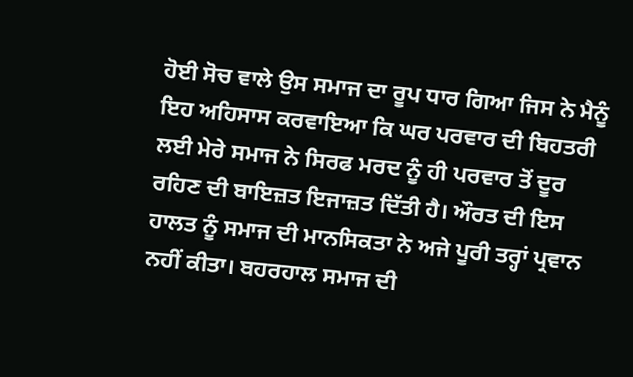ਹੋਈ ਸੋਚ ਵਾਲੇ ਉਸ ਸਮਾਜ ਦਾ ਰੂਪ ਧਾਰ ਗਿਆ ਜਿਸ ਨੇ ਮੈਨੂੰ ਇਹ ਅਹਿਸਾਸ ਕਰਵਾਇਆ ਕਿ ਘਰ ਪਰਵਾਰ ਦੀ ਬਿਹਤਰੀ ਲਈ ਮੇਰੇ ਸਮਾਜ ਨੇ ਸਿਰਫ ਮਰਦ ਨੂੰ ਹੀ ਪਰਵਾਰ ਤੋਂ ਦੂਰ ਰਹਿਣ ਦੀ ਬਾਇਜ਼ਤ ਇਜਾਜ਼ਤ ਦਿੱਤੀ ਹੈ। ਔਰਤ ਦੀ ਇਸ ਹਾਲਤ ਨੂੰ ਸਮਾਜ ਦੀ ਮਾਨਸਿਕਤਾ ਨੇ ਅਜੇ ਪੂਰੀ ਤਰ੍ਹਾਂ ਪ੍ਰਵਾਨ ਨਹੀਂ ਕੀਤਾ। ਬਹਰਹਾਲ ਸਮਾਜ ਦੀ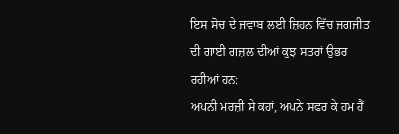ਇਸ ਸੋਚ ਦੇ ਜਵਾਬ ਲਈ ਜ਼ਿਹਨ ਵਿੱਚ ਜਗਜੀਤ ਦੀ ਗਾਈ ਗਜ਼ਲ ਦੀਆਂ ਕੁਝ ਸਤਰਾਂ ਉਭਰ ਰਹੀਆਂ ਹਨ:
ਅਪਨੀ ਮਰਜ਼ੀ ਸੇ ਕਹਾਂ, ਅਪਨੇ ਸਫਰ ਕੇ ਹਮ ਹੈਂ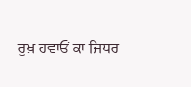ਰੁਖ਼ ਹਵਾਓਂ ਕਾ ਜਿਧਰ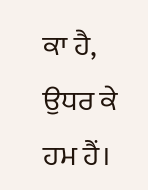ਕਾ ਹੈ, ਉਧਰ ਕੇ ਹਮ ਹੈਂ।